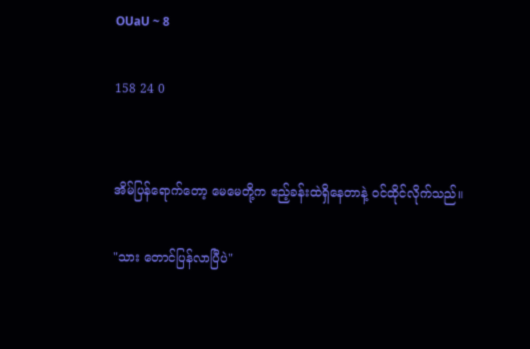OUaU ~ 8

158 24 0


အိမ်ပြန်ရောက်တော့ မေမေတို့က ဧည့်ခန်းထဲရှိနေတာနဲ့ ဝင်ထိုင်လိုက်သည်။

"သား တောင်ပြန်လာပြီပဲ"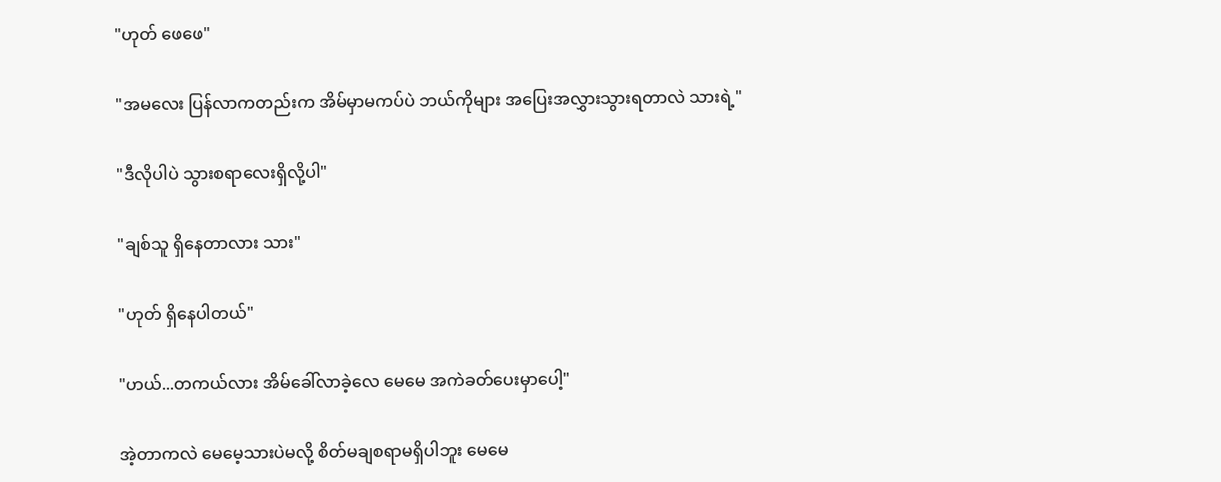"ဟုတ် ဖေဖေ"

"အမလေး ပြန်လာကတည်းက အိမ်မှာမကပ်ပဲ ဘယ်ကိုများ အပြေးအလွှားသွားရတာလဲ သားရဲ့"

"ဒီလိုပါပဲ သွားစရာလေးရှိလို့ပါ"

"ချစ်သူ ရှိနေတာလား သား"

"ဟုတ် ရှိနေပါတယ်"

"ဟယ်...တကယ်လား အိမ်ခေါ်လာခဲ့လေ မေမေ အကဲခတ်ပေးမှာပေါ့"

အဲ့တာကလဲ မေမေ့သားပဲမလို့ စိတ်မချစရာမရှိပါဘူး မေမေ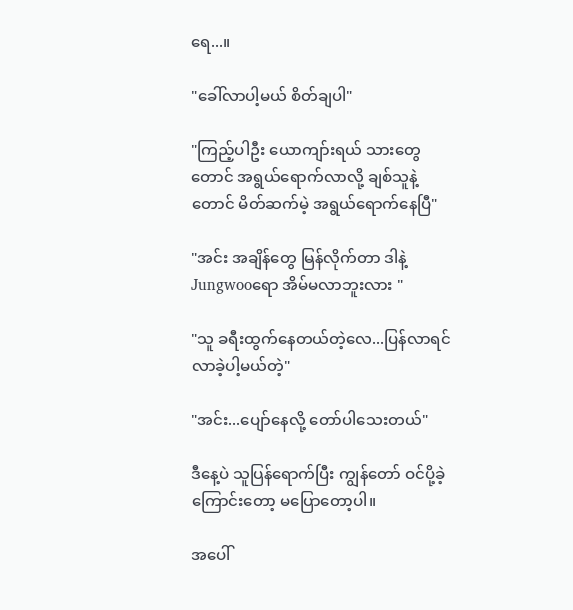ရေ...။

"ခေါ်လာပါ့မယ် စိတ်ချပါ"

"ကြည့်ပါဦး ယောကျာ်းရယ် သားတွေတောင် အရွယ်ရောက်လာလို့ ချစ်သူနဲ့တောင် မိတ်ဆက်မဲ့ အရွယ်ရောက်နေပြီ"

"အင်း အချိန်တွေ မြန်လိုက်တာ ဒါနဲ့ Jungwooရော အိမ်မလာဘူးလား "

"သူ ခရီးထွက်နေတယ်တဲ့လေ...ပြန်လာရင် လာခဲ့ပါ့မယ်တဲ့"

"အင်း...ပျော်နေလို့ တော်ပါသေးတယ်"

ဒီနေ့ပဲ သူပြန်ရောက်ပြီး ကျွန်တော် ဝင်ပို့ခဲ့ကြောင်းတော့ မပြောတော့ပါ။

အပေါ်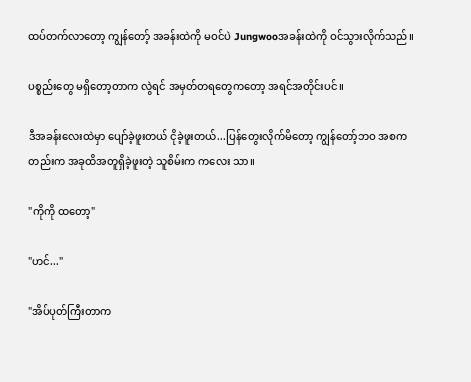ထပ်တက်လာတော့ ကျွန်တော့် အခန်းထဲကို မဝင်ပဲ Jungwooအခန်းထဲကို ဝင်သွားလိုက်သည်။

ပစ္စည်းတွေ မရှိတော့တာက လွဲရင် အမှတ်တရတွေကတော့ အရင်အတိုင်းပင်။

ဒီအခန်းလေးထဲမှာ ပျော်ခဲ့ဖူးတယ် ငိုခဲ့ဖူးတယ်...ပြန်တွေးလိုက်မိတော့ ကျွန်တော့်ဘဝ အစကတည်းက အခုထိအတူရှိခဲ့ဖူးတဲ့ သူစိမ်းက ကလေး သာ။

"ကိုကို ထတော့"

"ဟင်..."

"အိပ်ပုတ်ကြီးတာက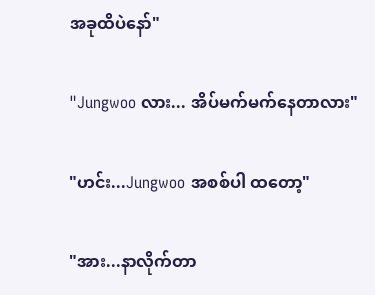အခုထိပဲနော်"

"Jungwoo လား... အိပ်မက်မက်နေတာလား"

"ဟင်း...Jungwoo အစစ်ပါ ထတော့"

"အား...နာလိုက်တာ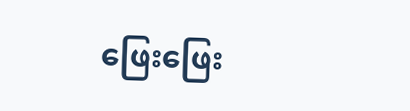ဖြေးဖြေး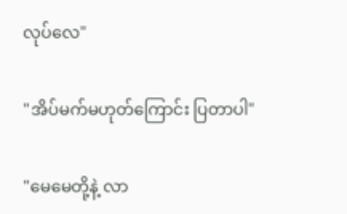လုပ်လေ"

"အိပ်မက်မဟုတ်ကြောင်း ပြတာပါ"

"မေမေတို့နဲ့ လာ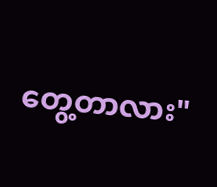တွေ့တာလား"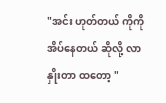"အင်း ဟုတ်တယ် ကိုကို အိပ်နေတယ် ဆိုလို့ လာနှိုးတာ ထတော့ "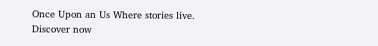Once Upon an Us Where stories live. Discover now